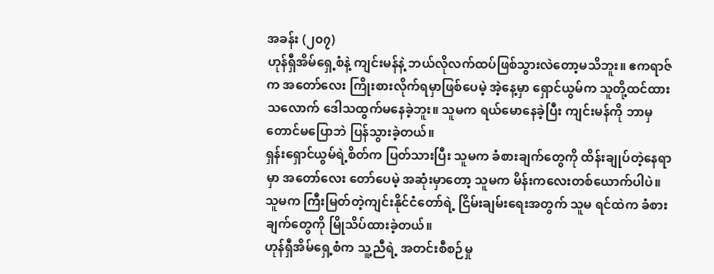အခန်း (၂၀၇)
ဟုန်ရှီအိမ်ရှေ့စံနဲ့ ကျင်းမန်နဲ့ ဘယ်လိုလက်ထပ်ဖြစ်သွားလဲတော့မသိဘူး။ ဧကရာဇ်က အတော်လေး ကြိုးစားလိုက်ရမှာဖြစ်ပေမဲ့ အဲ့နေ့မှာ ရှောင်ယွမ်က သူတို့ထင်ထားသလောက် ဒေါသထွက်မနေခဲ့ဘူး။ သူမက ရယ်မောနေခဲ့ပြီး ကျင်းမန်ကို ဘာမှတောင်မပြောဘဲ ပြန်သွားခဲ့တယ်။
ရှန်းရှောင်ယွမ်ရဲ့စိတ်က ပြတ်သားပြီး သူမက ခံစားချက်တွေကို ထိန်းချုပ်တဲ့နေရာမှာ အတော်လေး တော်ပေမဲ့ အဆုံးမှာတော့ သူမက မိန်းကလေးတစ်ယောက်ပါပဲ။ သူမက ကြီးမြတ်တဲ့ကျင်းနိုင်ငံတော်ရဲ့ ငြိမ်းချမ်းရေးအတွက် သူမ ရင်ထဲက ခံစားချက်တွေကို မြိုသိပ်ထားခဲ့တယ်။
ဟုန်ရှီအိမ်ရှေ့စံက သူ့ညီရဲ့ အတင်းစီစဉ်မှု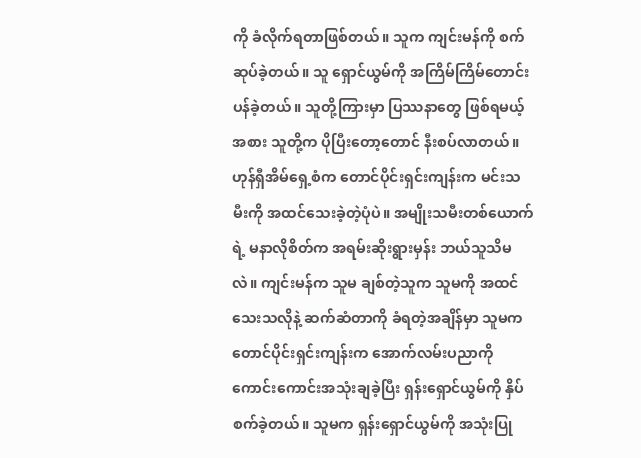ကို ခံလိုက်ရတာဖြစ်တယ်။ သူက ကျင်းမန်ကို စက်ဆုပ်ခဲ့တယ်။ သူ ရှောင်ယွမ်ကို အကြိမ်ကြိမ်တောင်းပန်ခဲ့တယ်။ သူတို့ကြားမှာ ပြဿနာတွေ ဖြစ်ရမယ့်အစား သူတို့က ပိုပြီးတော့တောင် နီးစပ်လာတယ်။
ဟုန်ရှီအိမ်ရှေ့စံက တောင်ပိုင်းရှင်းကျန်းက မင်းသမီးကို အထင်သေးခဲ့တဲ့ပုံပဲ။ အမျိုးသမီးတစ်ယောက်ရဲ့ မနာလိုစိတ်က အရမ်းဆိုးရွားမှန်း ဘယ်သူသိမလဲ။ ကျင်းမန်က သူမ ချစ်တဲ့သူက သူမကို အထင်သေးသလိုနဲ့ ဆက်ဆံတာကို ခံရတဲ့အချိန်မှာ သူမက တောင်ပိုင်းရှင်းကျန်းက အောက်လမ်းပညာကို ကောင်းကောင်းအသုံးချခဲ့ပြီး ရှန်းရှောင်ယွမ်ကို နှိပ်စက်ခဲ့တယ်။ သူမက ရှန်းရှောင်ယွမ်ကို အသုံးပြု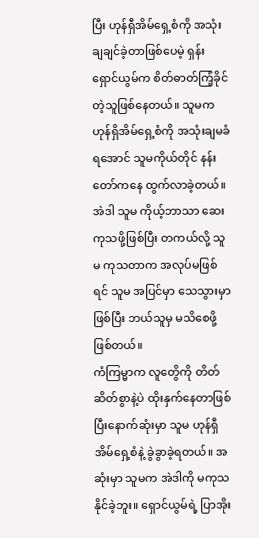ပြီး ဟုန်ရှီအိမ်ရှေ့စံကို အသုံးချချင်ခဲ့တာဖြစ်ပေမဲ့ ရှန်းရှောင်ယွမ်က စိတ်ဓာတ်ကြံ့ခိုင်တဲ့သူဖြစ်နေတယ်။ သူမက ဟုန်ရှိအိမ်ရှေ့စံကို အသုံးချမခံရအောင် သူမကိုယ်တိုင် နန်းတော်ကနေ ထွက်လာခဲ့တယ်။ အဲဒါ သူမ ကိုယ့်ဘာသာ ဆေးကုသဖို့ဖြစ်ပြီး တကယ်လို့ သူမ ကုသတာက အလုပ်မဖြစ်ရင် သူမ အပြင်မှာ သေသွားမှာဖြစ်ပြီး ဘယ်သူမှ မသိစေဖို့ဖြစ်တယ်။
ကံကြမ္မာက လူတွေိကို တိတ်ဆိတ်စွာနဲ့ပဲ ထိုးနှက်နေတာဖြစ်ပြီးနောက်ဆုံးမှာ သူမ ဟုန်ရှီအိမ်ရှေ့စံနဲ့ ခွဲခွာခဲ့ရတယ်။ အဆုံးမှာ သူမက အဲဒါကို မကုသနိုင်ခဲ့ဘူး။ ရှောင်ယွမ်ရဲ့ ပြာအိုး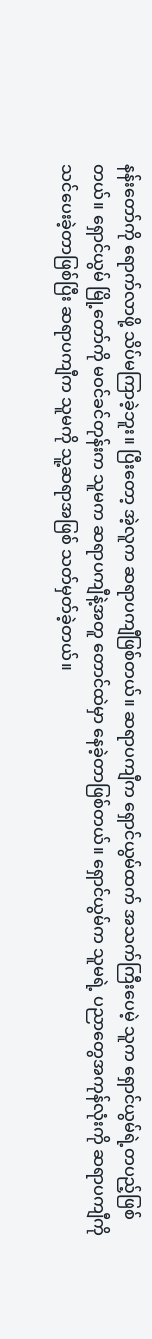နန်းတော်ကို ရောက်လာဖို့ သိပ်မကြာခဲ့ဘူး။ ပြီးတော့ အဲ့လူက ဆရာပကျီဖြစ်တယ်။ ဆရာပကျီက ရှောင်ယွမ်ထက် အသက်ကြီးပေမဲ့ သူက ရှောင်ယွမ်ရဲ့တပည့်ဖြစ်တယ်။ ရှောင်ယွမ် မြို့တော်ကို မဝင်ခင်တုန်းက သူမက ဆရာပကျီနဲ့အတူ တောင်ထဲမှာ နေခဲ့တာဖြစ်တယ်။ ရှောင်ယွမ်က သူမရဲ့ ပညာတွေအကုန်လုံးကို ဆရာပကျီကို သင်ပေးခဲ့တာဖြစ်ပြီး ဆရာပကျီက သူမကို သူ့ဆရာအဖြစ် သတ်မှတ်ခဲ့တယ်။